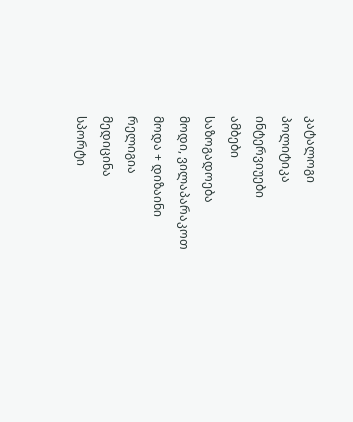კატალოგი
პოლიტიკა
ინტერვიუები
ამბები
საზოგადოება
მოდი, ვილაპარაკოთ
მოდა + დიზაინი
რელიგია
მედიცინა
სპორტი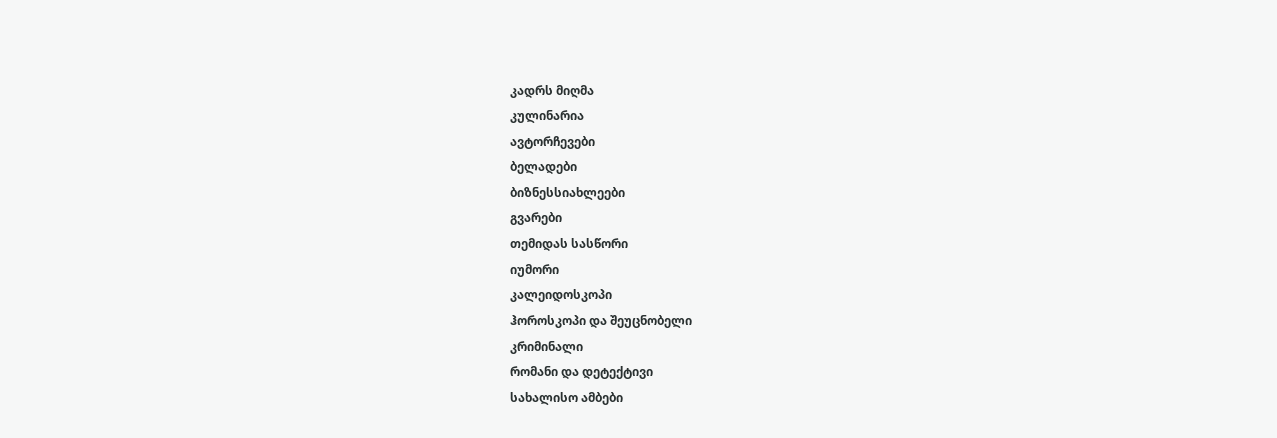კადრს მიღმა
კულინარია
ავტორჩევები
ბელადები
ბიზნესსიახლეები
გვარები
თემიდას სასწორი
იუმორი
კალეიდოსკოპი
ჰოროსკოპი და შეუცნობელი
კრიმინალი
რომანი და დეტექტივი
სახალისო ამბები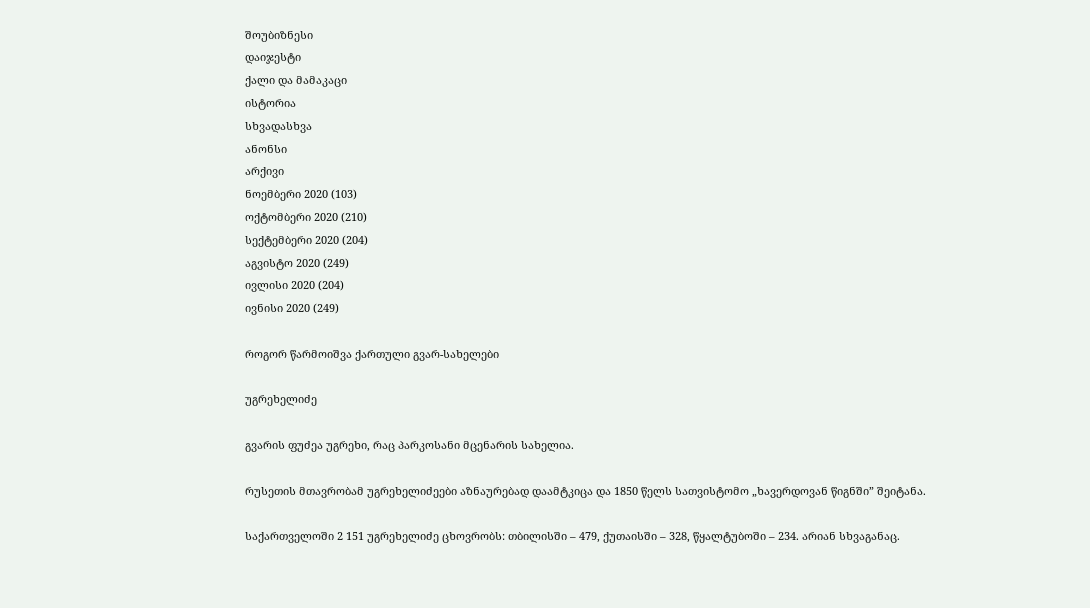შოუბიზნესი
დაიჯესტი
ქალი და მამაკაცი
ისტორია
სხვადასხვა
ანონსი
არქივი
ნოემბერი 2020 (103)
ოქტომბერი 2020 (210)
სექტემბერი 2020 (204)
აგვისტო 2020 (249)
ივლისი 2020 (204)
ივნისი 2020 (249)

როგორ წარმოიშვა ქართული გვარ-სახელები

უგრეხელიძე

გვარის ფუძეა უგრეხი, რაც პარკოსანი მცენარის სახელია.

რუსეთის მთავრობამ უგრეხელიძეები აზნაურებად დაამტკიცა და 1850 წელს სათვისტომო „ხავერდოვან წიგნში” შეიტანა.

საქართველოში 2 151 უგრეხელიძე ცხოვრობს: თბილისში – 479, ქუთაისში – 328, წყალტუბოში – 234. არიან სხვაგანაც.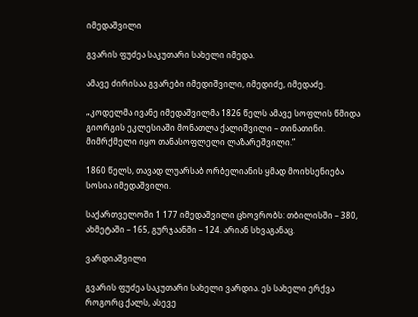იმედაშვილი

გვარის ფუძეა საკუთარი სახელი იმედა.

ამავე ძირისაა გვარები იმედიშვილი, იმედიძე, იმედაძე.

„კოდელმა ივანე იმედაშვილმა 1826 წელს ამავე სოფლის წმიდა გიორგის ეკლესიაში მონათლა ქალიშვილი – თინათინი. მიმრქმელი იყო თანასოფლელი ლაზარეშვილი.”

1860 წელს, თავად ლუარსაბ ორბელიანის ყმად მოიხსენიება სოსია იმედაშვილი.

საქართველოში 1 177 იმედაშვილი ცხოვრობს: თბილისში – 380, ახმეტაში – 165, გურჯაანში – 124. არიან სხვაგანაც.

ვარდიაშვილი

გვარის ფუძეა საკუთარი სახელი ვარდია. ეს სახელი ერქვა როგორც ქალს, ასევე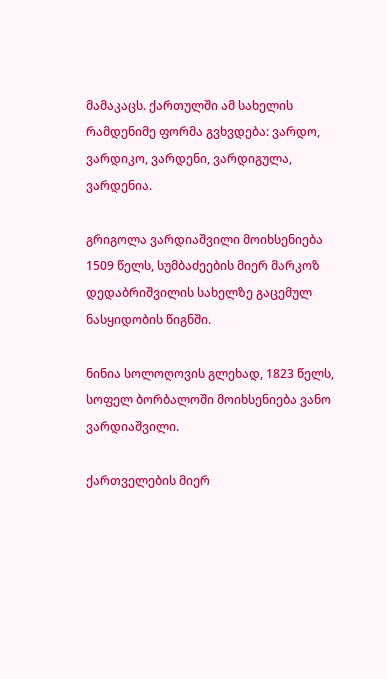მამაკაცს. ქართულში ამ სახელის რამდენიმე ფორმა გვხვდება: ვარდო, ვარდიკო, ვარდენი, ვარდიგულა, ვარდენია.

გრიგოლა ვარდიაშვილი მოიხსენიება 1509 წელს, სუმბაძეების მიერ მარკოზ დედაბრიშვილის სახელზე გაცემულ ნასყიდობის წიგნში.

ნინია სოლოღოვის გლეხად, 1823 წელს, სოფელ ბორბალოში მოიხსენიება ვანო ვარდიაშვილი.

ქართველების მიერ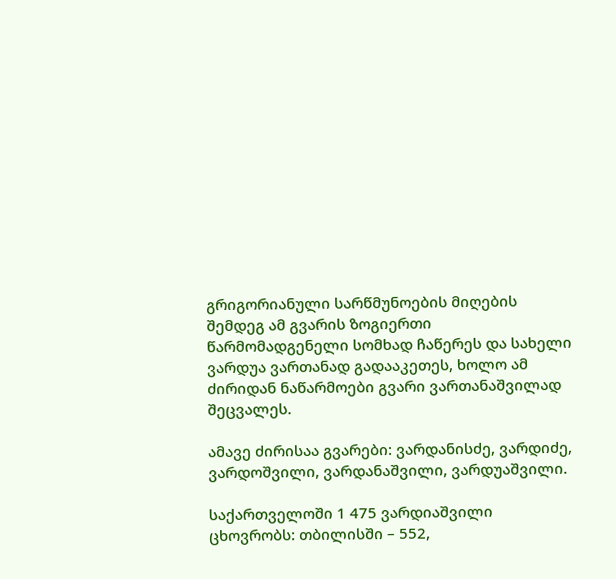გრიგორიანული სარწმუნოების მიღების შემდეგ ამ გვარის ზოგიერთი წარმომადგენელი სომხად ჩაწერეს და სახელი ვარდუა ვართანად გადააკეთეს, ხოლო ამ ძირიდან ნაწარმოები გვარი ვართანაშვილად შეცვალეს.

ამავე ძირისაა გვარები: ვარდანისძე, ვარდიძე, ვარდოშვილი, ვარდანაშვილი, ვარდუაშვილი.

საქართველოში 1 475 ვარდიაშვილი ცხოვრობს: თბილისში – 552,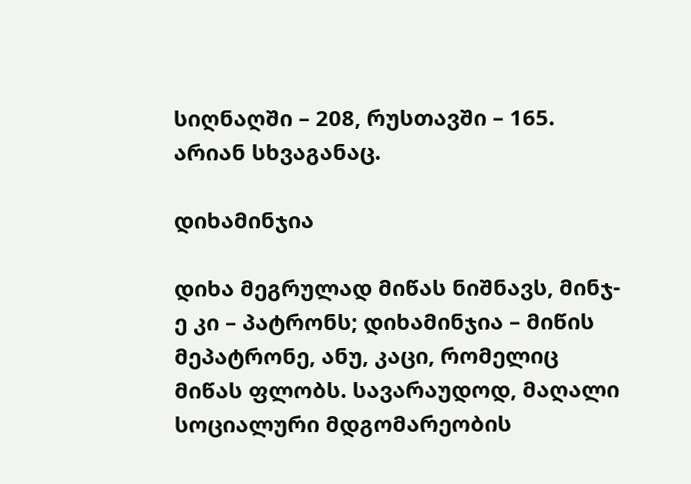სიღნაღში – 208, რუსთავში – 165. არიან სხვაგანაც.

დიხამინჯია

დიხა მეგრულად მიწას ნიშნავს, მინჯ-ე კი – პატრონს; დიხამინჯია – მიწის მეპატრონე, ანუ, კაცი, რომელიც მიწას ფლობს. სავარაუდოდ, მაღალი სოციალური მდგომარეობის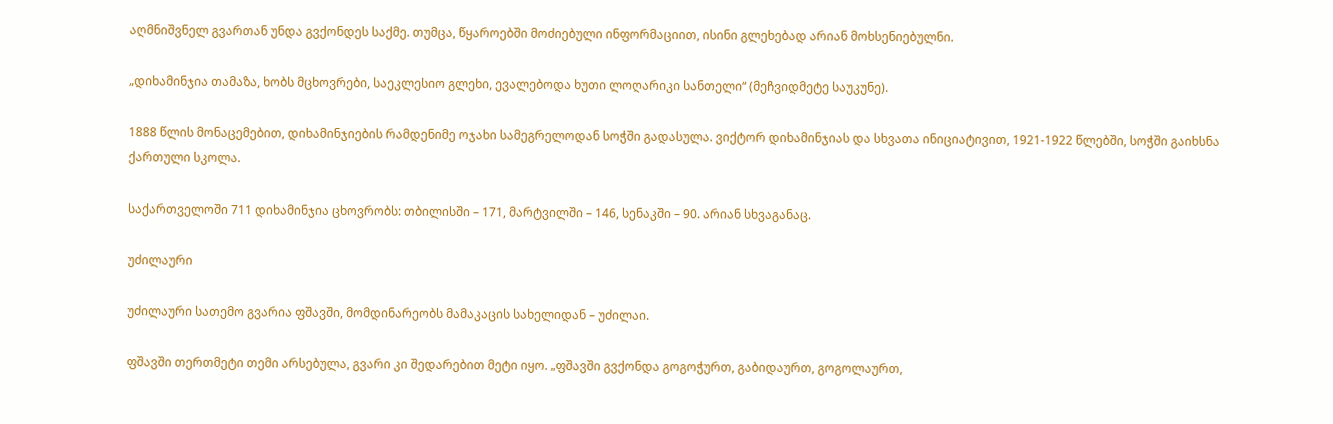აღმნიშვნელ გვართან უნდა გვქონდეს საქმე. თუმცა, წყაროებში მოძიებული ინფორმაციით, ისინი გლეხებად არიან მოხსენიებულნი.

„დიხამინჯია თამაზა, ხობს მცხოვრები, საეკლესიო გლეხი, ევალებოდა ხუთი ლოღარიკი სანთელი“ (მეჩვიდმეტე საუკუნე).

1888 წლის მონაცემებით, დიხამინჯიების რამდენიმე ოჯახი სამეგრელოდან სოჭში გადასულა. ვიქტორ დიხამინჯიას და სხვათა ინიციატივით, 1921-1922 წლებში, სოჭში გაიხსნა ქართული სკოლა.

საქართველოში 711 დიხამინჯია ცხოვრობს: თბილისში – 171, მარტვილში – 146, სენაკში – 90. არიან სხვაგანაც.

უძილაური

უძილაური სათემო გვარია ფშავში, მომდინარეობს მამაკაცის სახელიდან – უძილაი.

ფშავში თერთმეტი თემი არსებულა, გვარი კი შედარებით მეტი იყო. „ფშავში გვქონდა გოგოჭურთ, გაბიდაურთ, გოგოლაურთ,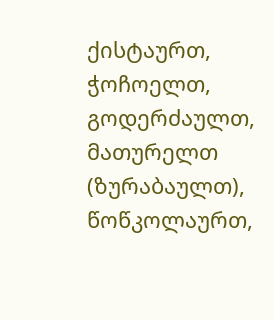ქისტაურთ, ჭოჩოელთ, გოდერძაულთ, მათურელთ (ზურაბაულთ), წოწკოლაურთ,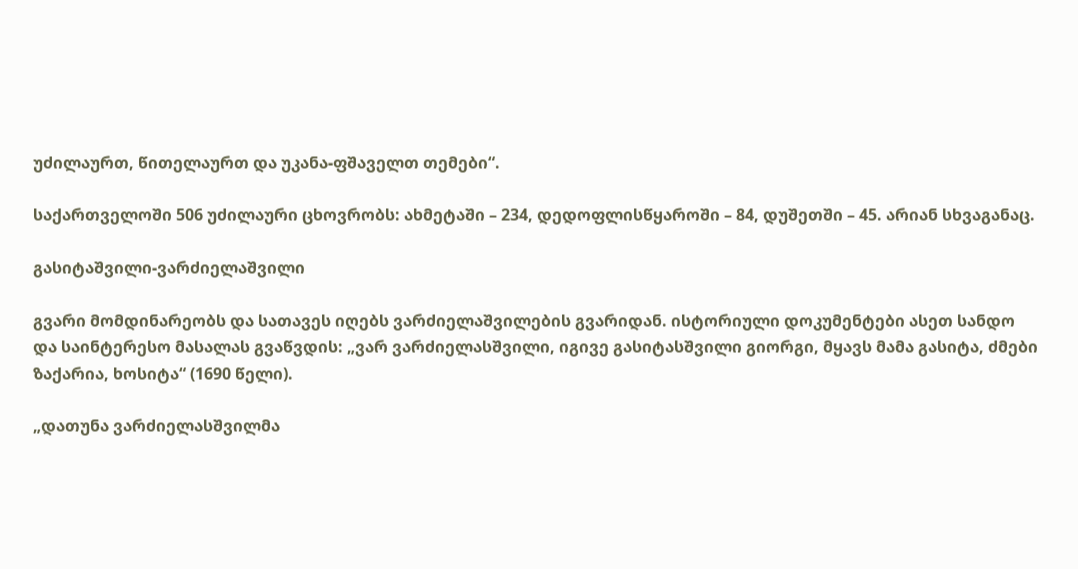უძილაურთ, წითელაურთ და უკანა-ფშაველთ თემები“.

საქართველოში 506 უძილაური ცხოვრობს: ახმეტაში – 234, დედოფლისწყაროში – 84, დუშეთში – 45. არიან სხვაგანაც.

გასიტაშვილი-ვარძიელაშვილი

გვარი მომდინარეობს და სათავეს იღებს ვარძიელაშვილების გვარიდან. ისტორიული დოკუმენტები ასეთ სანდო და საინტერესო მასალას გვაწვდის: „ვარ ვარძიელასშვილი, იგივე გასიტასშვილი გიორგი, მყავს მამა გასიტა, ძმები ზაქარია, ხოსიტა“ (1690 წელი).

„დათუნა ვარძიელასშვილმა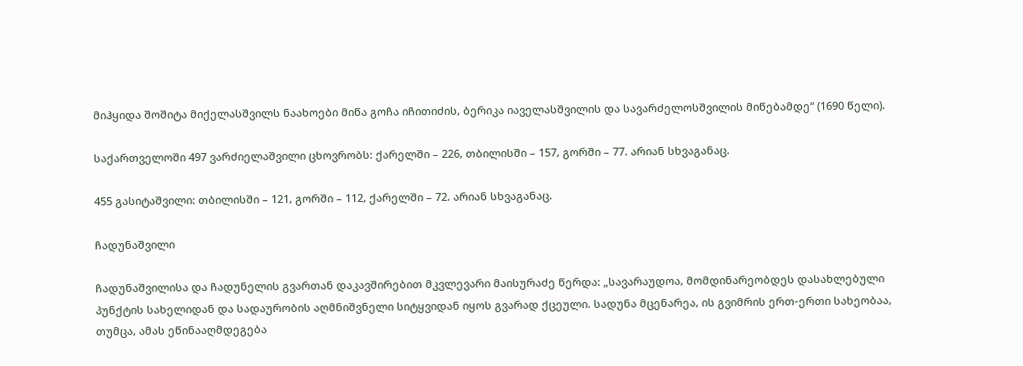მიჰყიდა შოშიტა მიქელასშვილს ნაახოები მიწა გოჩა იჩითიძის, ბერიკა იაველასშვილის და სავარძელოსშვილის მიწებამდე“ (1690 წელი).

საქართველოში 497 ვარძიელაშვილი ცხოვრობს: ქარელში – 226, თბილისში – 157, გორში – 77. არიან სხვაგანაც.

455 გასიტაშვილი: თბილისში – 121, გორში – 112, ქარელში – 72. არიან სხვაგანაც.

ჩადუნაშვილი

ჩადუნაშვილისა და ჩადუნელის გვართან დაკავშირებით მკვლევარი მაისურაძე წერდა: „სავარაუდოა, მომდინარეობდეს დასახლებული პუნქტის სახელიდან და სადაურობის აღმნიშვნელი სიტყვიდან იყოს გვარად ქცეული. სადუნა მცენარეა, ის გვიმრის ერთ-ერთი სახეობაა, თუმცა, ამას ეწინააღმდეგება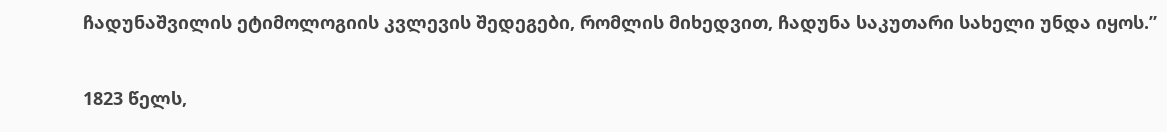ჩადუნაშვილის ეტიმოლოგიის კვლევის შედეგები, რომლის მიხედვით, ჩადუნა საკუთარი სახელი უნდა იყოს.”

1823 წელს,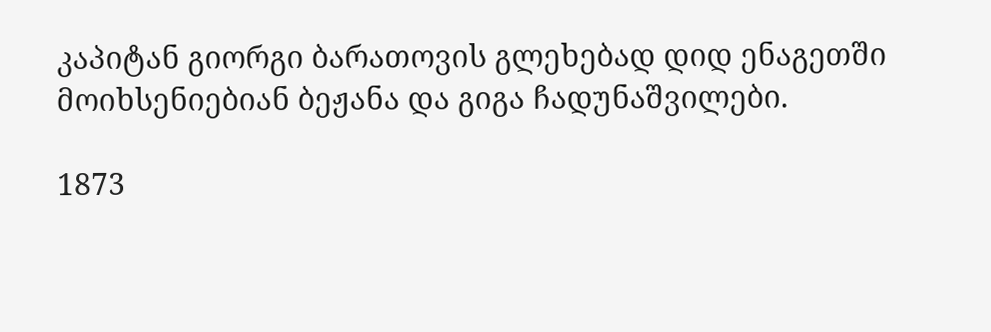კაპიტან გიორგი ბარათოვის გლეხებად დიდ ენაგეთში მოიხსენიებიან ბეჟანა და გიგა ჩადუნაშვილები.

1873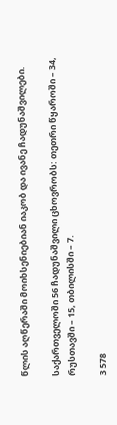წლის აღწერაში მოიხსენიებიან იაკობ და ივანე ჩადუნაშვილები.

საქართველოში 56 ჩადუნაშვილი ცხოვრობს: თეთრი წყაროში – 34, რუსთავში – 15, თბილისში – 7.

3 578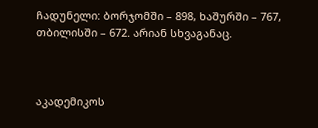ჩადუნელი: ბორჯომში – 898, ხაშურში – 767, თბილისში – 672. არიან სხვაგანაც.



აკადემიკოს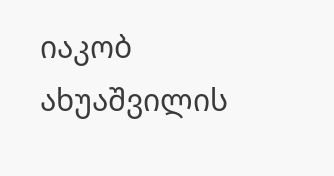იაკობ ახუაშვილის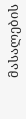მასალების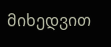მიხედვით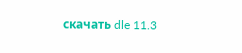скачать dle 11.3